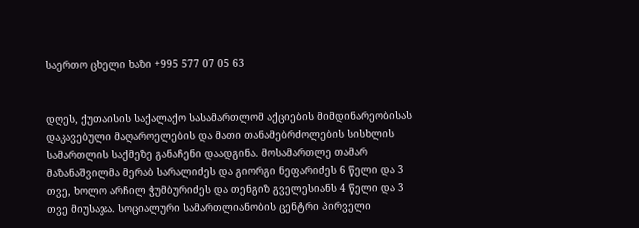საერთო ცხელი ხაზი +995 577 07 05 63


დღეს, ქუთაისის საქალაქო სასამართლომ აქციების მიმდინარეობისას დაკავებული მაღაროელების და მათი თანამებრძოლების სისხლის სამართლის საქმეზე განაჩენი დაადგინა. მოსამართლე თამარ მაზანაშვილმა მერაბ სარალიძეს და გიორგი ნეფარიძეს 6 წელი და 3 თვე, ხოლო არჩილ ჭუმბურიძეს და თენგიზ გველესიანს 4 წელი და 3 თვე მიუსაჯა. სოციალური სამართლიანობის ცენტრი პირველი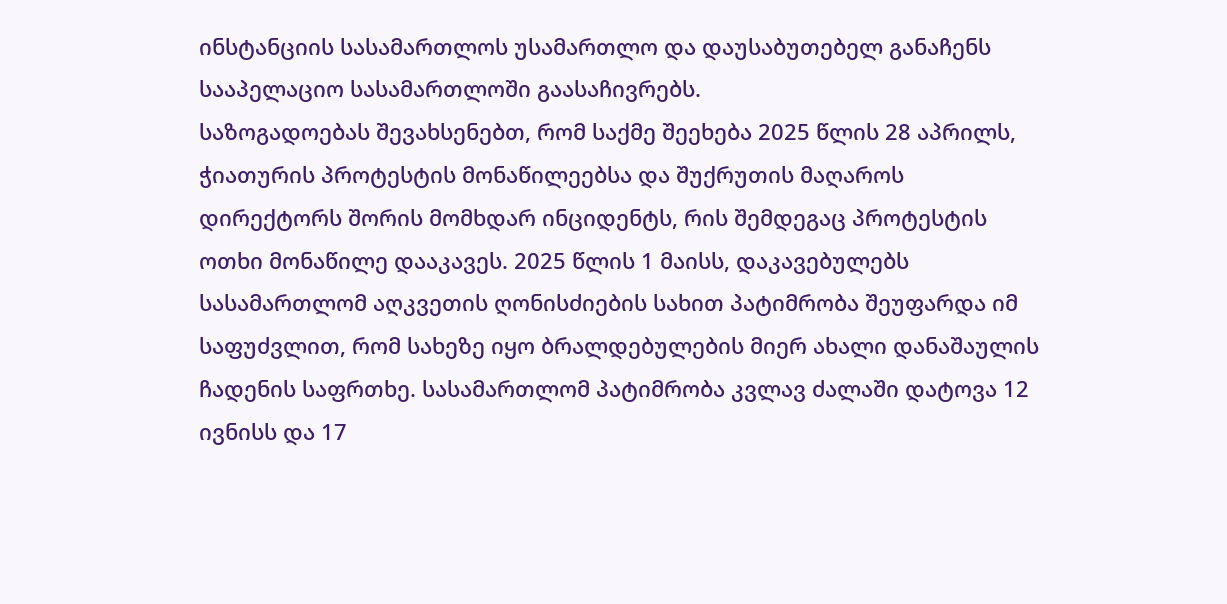ინსტანციის სასამართლოს უსამართლო და დაუსაბუთებელ განაჩენს სააპელაციო სასამართლოში გაასაჩივრებს.
საზოგადოებას შევახსენებთ, რომ საქმე შეეხება 2025 წლის 28 აპრილს, ჭიათურის პროტესტის მონაწილეებსა და შუქრუთის მაღაროს დირექტორს შორის მომხდარ ინციდენტს, რის შემდეგაც პროტესტის ოთხი მონაწილე დააკავეს. 2025 წლის 1 მაისს, დაკავებულებს სასამართლომ აღკვეთის ღონისძიების სახით პატიმრობა შეუფარდა იმ საფუძვლით, რომ სახეზე იყო ბრალდებულების მიერ ახალი დანაშაულის ჩადენის საფრთხე. სასამართლომ პატიმრობა კვლავ ძალაში დატოვა 12 ივნისს და 17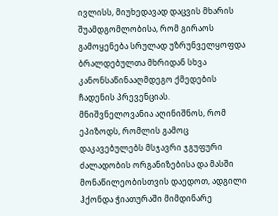ივლისს, მიუხედავად დაცვის მხარის შუამდგომლობისა, რომ გირაოს გამოყენება სრულად უზრუნველყოფდა ბრალდებულთა მხრიდან სხვა კანონსაწინააღმდეგო ქმედების ჩადენის პრევენციას.
მნიშვნელოვანია აღინიშნოს, რომ ეპიზოდს, რომლის გამოც დაკავებულებს მსჯავრი ჯგუფური ძალადობის ორგანიზებისა და მასში მონაწილეობისთვის დაედოთ, ადგილი ჰქონდა ჭიათურაში მიმდინარე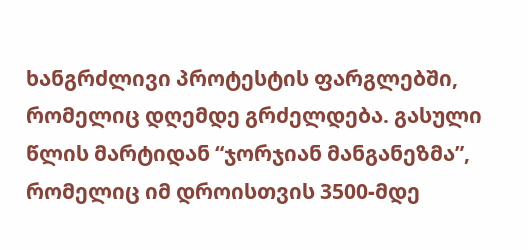ხანგრძლივი პროტესტის ფარგლებში, რომელიც დღემდე გრძელდება. გასული წლის მარტიდან “ჯორჯიან მანგანეზმა”, რომელიც იმ დროისთვის 3500-მდე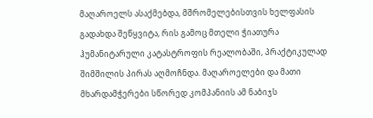მაღაროელს ასაქმებდა, მშრომელებისთვის ხელფასის გადახდა შეწყვიტა, რის გამოც მთელი ჭიათურა ჰუმანიტარული კატასტროფის რეალობაში, პრაქტიკულად შიმშილის პირას აღმოჩნდა. მაღაროელები და მათი მხარდამჭერები სწორედ კომპანიის ამ ნაბიჯს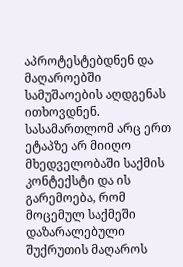აპროტესტებდნენ და მაღაროებში სამუშაოების აღდგენას ითხოვდნენ. სასამართლომ არც ერთ ეტაპზე არ მიიღო მხედველობაში საქმის კონტექსტი და ის გარემოება, რომ მოცემულ საქმეში დაზარალებული შუქრუთის მაღაროს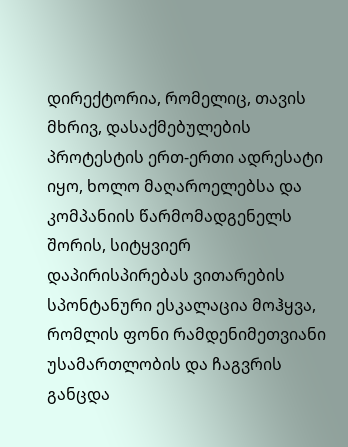დირექტორია, რომელიც, თავის მხრივ, დასაქმებულების პროტესტის ერთ-ერთი ადრესატი იყო, ხოლო მაღაროელებსა და კომპანიის წარმომადგენელს შორის, სიტყვიერ დაპირისპირებას ვითარების სპონტანური ესკალაცია მოჰყვა, რომლის ფონი რამდენიმეთვიანი უსამართლობის და ჩაგვრის განცდა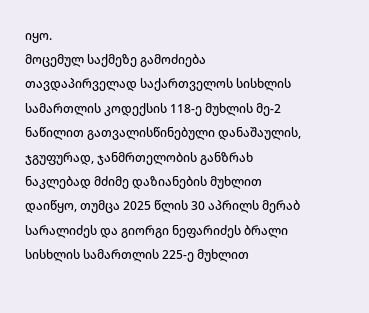იყო.
მოცემულ საქმეზე გამოძიება თავდაპირველად საქართველოს სისხლის სამართლის კოდექსის 118-ე მუხლის მე-2 ნაწილით გათვალისწინებული დანაშაულის, ჯგუფურად, ჯანმრთელობის განზრახ ნაკლებად მძიმე დაზიანების მუხლით დაიწყო, თუმცა 2025 წლის 30 აპრილს მერაბ სარალიძეს და გიორგი ნეფარიძეს ბრალი სისხლის სამართლის 225-ე მუხლით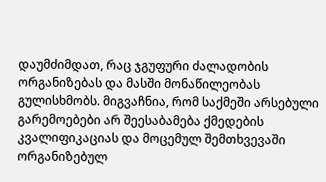დაუმძიმდათ, რაც ჯგუფური ძალადობის ორგანიზებას და მასში მონაწილეობას გულისხმობს. მიგვაჩნია, რომ საქმეში არსებული გარემოებები არ შეესაბამება ქმედების კვალიფიკაციას და მოცემულ შემთხვევაში ორგანიზებულ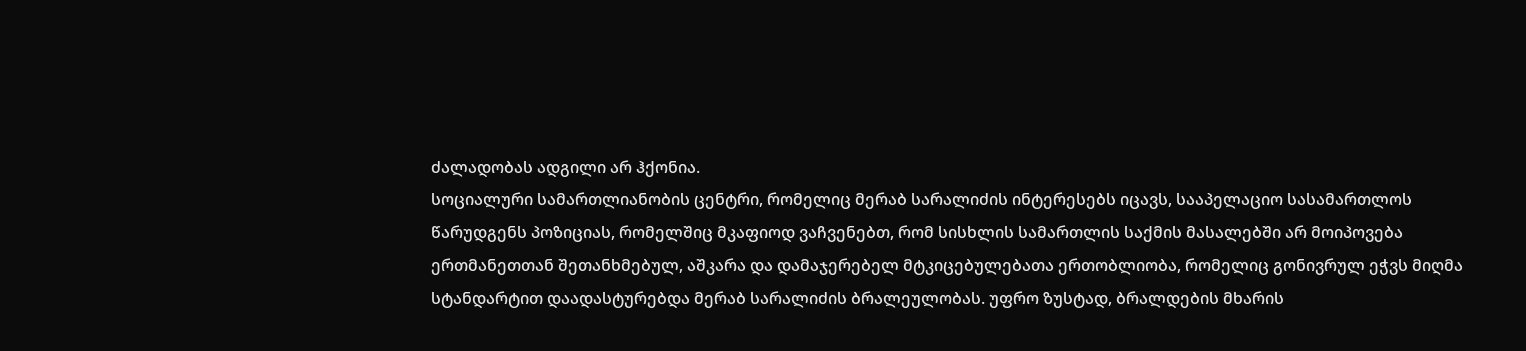ძალადობას ადგილი არ ჰქონია.
სოციალური სამართლიანობის ცენტრი, რომელიც მერაბ სარალიძის ინტერესებს იცავს, სააპელაციო სასამართლოს წარუდგენს პოზიციას, რომელშიც მკაფიოდ ვაჩვენებთ, რომ სისხლის სამართლის საქმის მასალებში არ მოიპოვება ერთმანეთთან შეთანხმებულ, აშკარა და დამაჯერებელ მტკიცებულებათა ერთობლიობა, რომელიც გონივრულ ეჭვს მიღმა სტანდარტით დაადასტურებდა მერაბ სარალიძის ბრალეულობას. უფრო ზუსტად, ბრალდების მხარის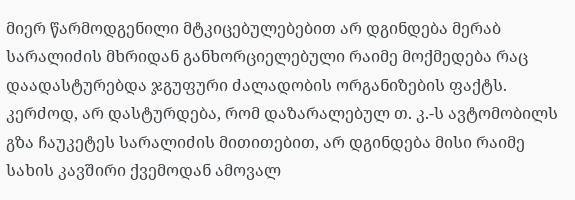მიერ წარმოდგენილი მტკიცებულებებით არ დგინდება მერაბ სარალიძის მხრიდან განხორციელებული რაიმე მოქმედება რაც დაადასტურებდა ჯგუფური ძალადობის ორგანიზების ფაქტს. კერძოდ, არ დასტურდება, რომ დაზარალებულ თ. კ.-ს ავტომობილს გზა ჩაუკეტეს სარალიძის მითითებით, არ დგინდება მისი რაიმე სახის კავშირი ქვემოდან ამოვალ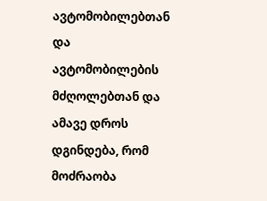ავტომობილებთან და ავტომობილების მძღოლებთან და ამავე დროს დგინდება, რომ მოძრაობა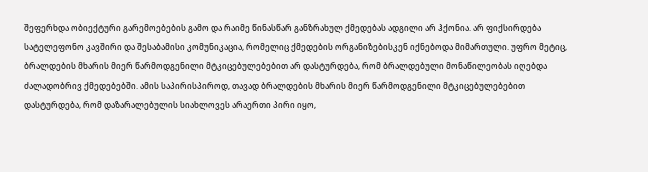შეფერხდა ობიექტური გარემოებების გამო და რაიმე წინასწარ განზრახულ ქმედებას ადგილი არ ჰქონია. არ ფიქსირდება სატელეფონო კავშირი და შესაბამისი კომუნიკაცია, რომელიც ქმედების ორგანიზებისკენ იქნებოდა მიმართული. უფრო მეტიც, ბრალდების მხარის მიერ წარმოდგენილი მტკიცებულებებით არ დასტურდება, რომ ბრალდებული მონაწილეობას იღებდა ძალადობრივ ქმედებებში. ამის საპირისპიროდ, თავად ბრალდების მხარის მიერ წარმოდგენილი მტკიცებულებებით დასტურდება, რომ დაზარალებულის სიახლოვეს არაერთი პირი იყო,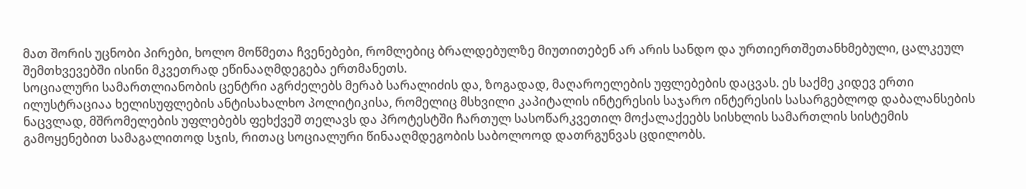მათ შორის უცნობი პირები, ხოლო მოწმეთა ჩვენებები, რომლებიც ბრალდებულზე მიუთითებენ არ არის სანდო და ურთიერთშეთანხმებული, ცალკეულ შემთხვევებში ისინი მკვეთრად ეწინააღმდეგება ერთმანეთს.
სოციალური სამართლიანობის ცენტრი აგრძელებს მერაბ სარალიძის და, ზოგადად, მაღაროელების უფლებების დაცვას. ეს საქმე კიდევ ერთი ილუსტრაციაა ხელისუფლების ანტისახალხო პოლიტიკისა, რომელიც მსხვილი კაპიტალის ინტერესის საჯარო ინტერესის სასარგებლოდ დაბალანსების ნაცვლად, მშრომელების უფლებებს ფეხქვეშ თელავს და პროტესტში ჩართულ სასოწარკვეთილ მოქალაქეებს სისხლის სამართლის სისტემის გამოყენებით სამაგალითოდ სჯის, რითაც სოციალური წინააღმდეგობის საბოლოოდ დათრგუნვას ცდილობს.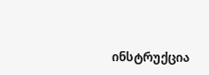ინსტრუქცია